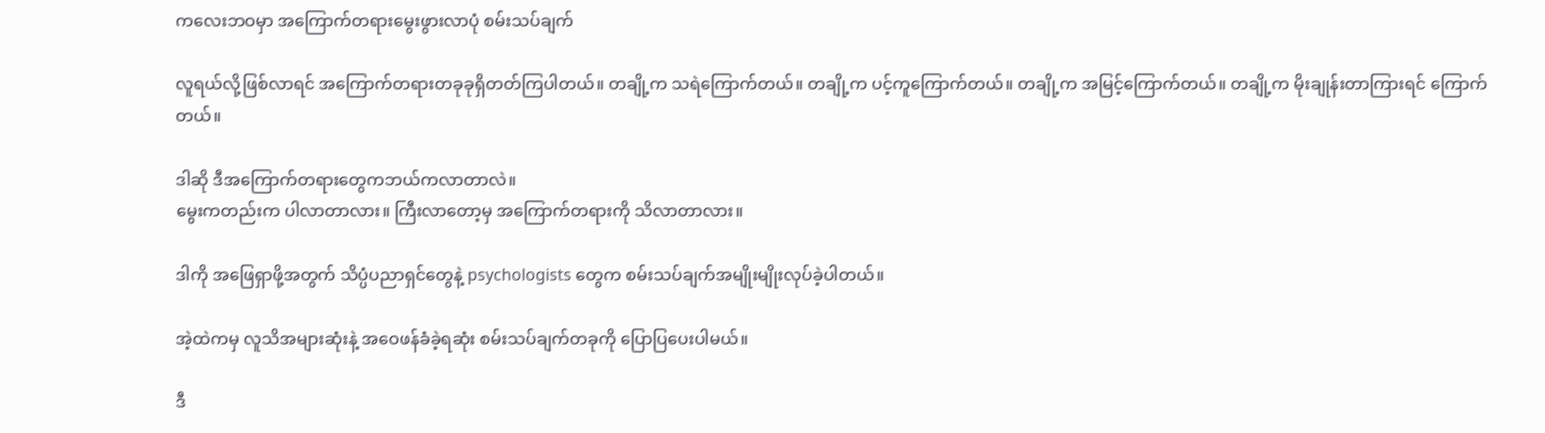ကလေးဘဝမှာ အကြောက်တရားမွေးဖွားလာပုံ စမ်းသပ်ချက်

လူရယ်လို့ဖြစ်လာရင် အကြောက်တရားတခုခုရှိတတ်ကြပါတယ်။ တချို့က သရဲကြောက်တယ်။ တချို့က ပင့်ကူကြောက်တယ်။ တချို့က အမြင့်ကြောက်တယ်။ တချို့က မိုးချုန်းတာကြားရင် ကြောက်တယ်။

ဒါဆို ဒီအကြောက်တရားတွေကဘယ်ကလာတာလဲ။
မွေးကတည်းက ပါလာတာလား။ ကြီးလာတော့မှ အကြောက်တရားကို သိလာတာလား။

ဒါကို အဖြေရှာဖို့အတွက် သိပ္ပံပညာရှင်တွေနဲ့ psychologists တွေက စမ်းသပ်ချက်အမျိုးမျိုးလုပ်ခဲ့ပါတယ်။

အဲ့ထဲကမှ လူသိအများဆုံးနဲ့ အဝေဖန်ခံခဲ့ရဆုံး စမ်းသပ်ချက်တခုကို ပြောပြပေးပါမယ်။

ဒီ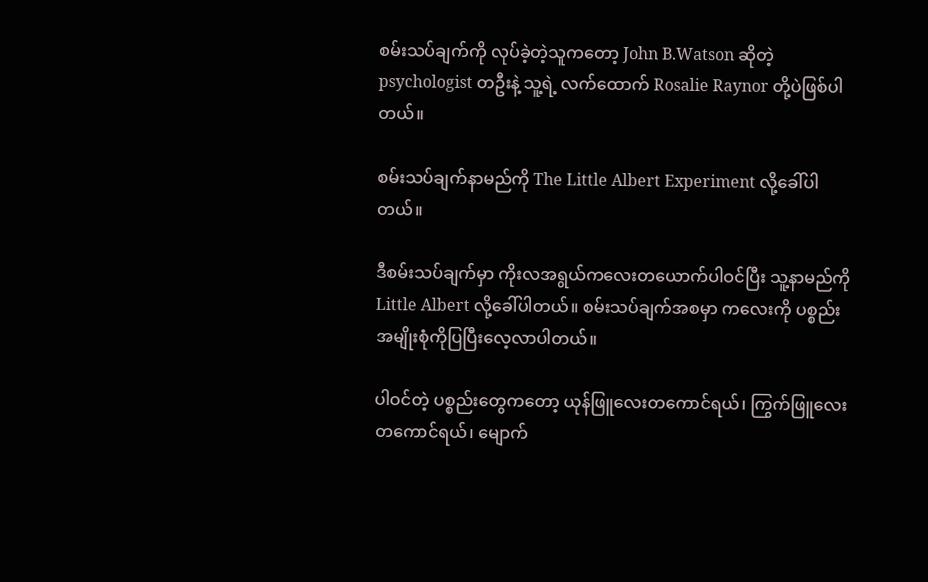စမ်းသပ်ချက်ကို လုပ်ခဲ့တဲ့သူကတော့ John B.Watson ဆိုတဲ့ psychologist တဦးနဲ့ သူ့ရဲ့ လက်ထောက် Rosalie Raynor တို့ပဲဖြစ်ပါတယ်။

စမ်းသပ်ချက်နာမည်ကို The Little Albert Experiment လို့ခေါ်ပါတယ်။

ဒီစမ်းသပ်ချက်မှာ ကိုးလအရွယ်ကလေးတယောက်ပါဝင်ပြီး သူ့နာမည်ကို Little Albert လို့ခေါ်ပါတယ်။ စမ်းသပ်ချက်အစမှာ ကလေးကို ပစ္စည်း အမျိုးစုံကိုပြပြီးလေ့လာပါတယ်။

ပါဝင်တဲ့ ပစ္စည်းတွေကတော့ ယုန်ဖြူလေးတကောင်ရယ်၊ ကြွက်ဖြူလေးတကောင်ရယ်၊ မျောက်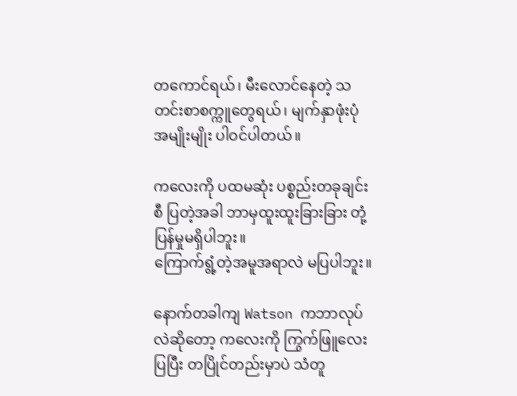တကောင်ရယ်၊ မီးလောင်နေတဲ့ သတင်းစာစက္ကူတွေရယ်၊ မျက်နှာဖုံးပုံအမျိုးမျိုး ပါဝင်ပါတယ်။

ကလေးကို ပထမဆုံး ပစ္စည်းတခုချင်းစီ ပြတဲ့အခါ ဘာမှထူးထူးခြားခြား တုံ့ပြန်မှုမရှိပါဘူး။
ကြောက်ရွံ့တဲ့အမူအရာလဲ မပြပါဘူး။

နောက်တခါကျ Watson ကဘာလုပ်လဲဆိုတော့ ကလေးကို ကြွက်ဖြူလေးပြပြီး တပြိုင်တည်းမှာပဲ သံတူ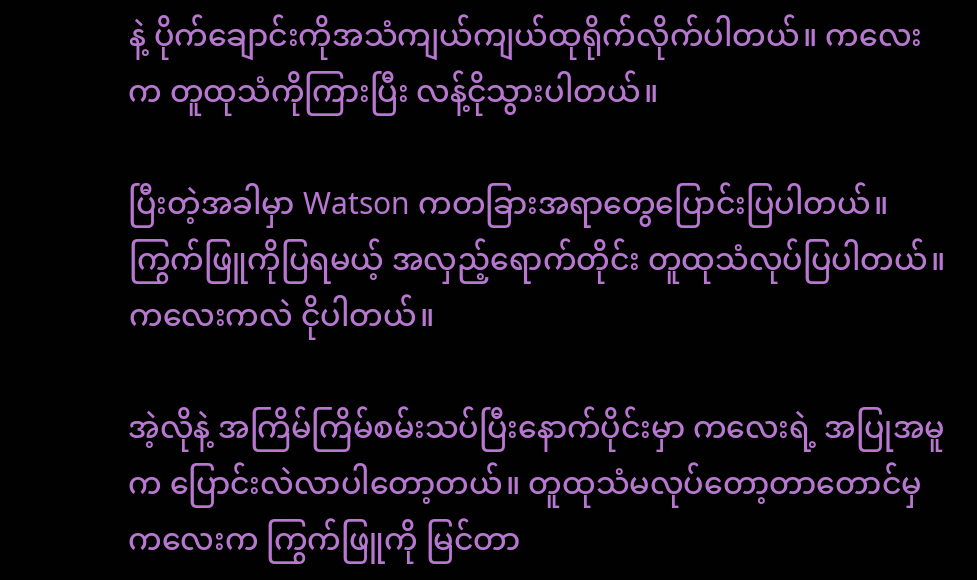နဲ့ ပိုက်ချောင်းကိုအသံကျယ်ကျယ်ထုရိုက်လိုက်ပါတယ်။ ကလေးက တူထုသံကိုကြားပြီး လန့်ငိုသွားပါတယ်။

ပြီးတဲ့အခါမှာ Watson ကတခြားအရာတွေပြောင်းပြပါတယ်။ ကြွက်ဖြူကိုပြရမယ့် အလှည့်ရောက်တိုင်း တူထုသံလုပ်ပြပါတယ်။ ကလေးကလဲ ငိုပါတယ်။

အဲ့လိုနဲ့ အကြိမ်ကြိမ်စမ်းသပ်ပြီးနောက်ပိုင်းမှာ ကလေးရဲ့ အပြုအမူက ပြောင်းလဲလာပါတော့တယ်။ တူထုသံမလုပ်တော့တာတောင်မှ ကလေးက ကြွက်ဖြူကို မြင်တာ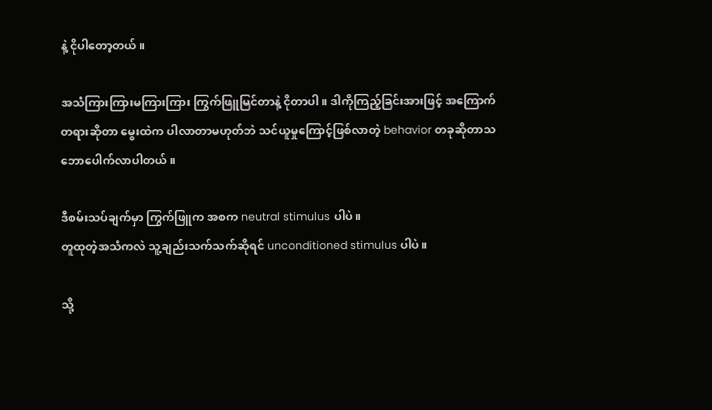နဲ့ ငိုပါတော့တယ်။

အသံကြားကြားမကြားကြား ကြွက်ဖြူမြင်တာနဲ့ ငိုတာပါ။ ဒါကိုကြည့်ခြင်းအားဖြင့် အကြောက်တရားဆိုတာ မွေးထဲက ပါလာတာမဟုတ်ဘဲ သင်ယူမှုကြောင့်ဖြစ်လာတဲ့ behavior တခုဆိုတာသဘောပေါက်လာပါတယ်။

ဒီစမ်းသပ်ချက်မှာ ကြွက်ဖြူက အစက neutral stimulus ပါပဲ။
တူထုတဲ့အသံကလဲ သူ့ချည်းသက်သက်ဆိုရင် unconditioned stimulus ပါပဲ။

သို့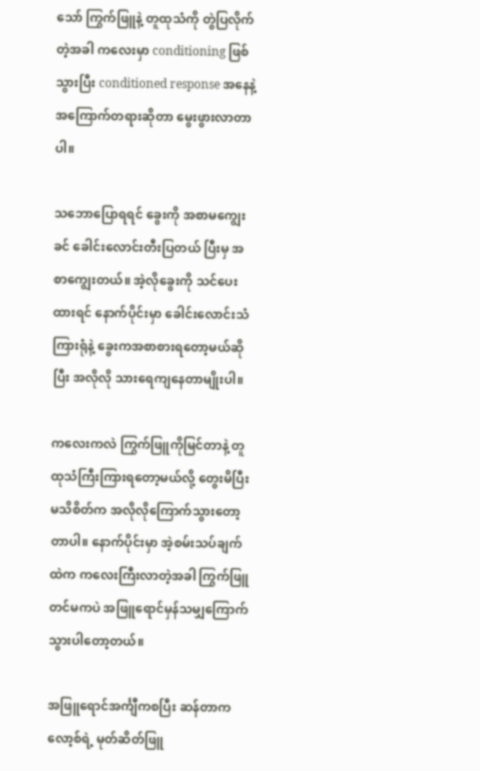သော် ကြွက်ဖြူနဲ့ တူထုသံကို တွဲပြလိုက်တဲ့အခါ ကလေးမှာ conditioning ဖြစ်သွားပြီး conditioned response အနေနဲ့ အကြောက်တရားဆိုတာ မွေးဖွားလာတာပါ။

သဘောပြောရရင် ခွေးကို အစာမကျွေးခင် ခေါင်းလောင်းတီးပြတယ် ပြီးမှ အစာကျွေးတယ်။ အဲ့လိုခွေးကို သင်ပေးထားရင် နောက်ပိုင်းမှာ ခေါင်းလောင်းသံကြားရုံနဲ့ ခွေးကအစာစားရတော့မယ်ဆိုပြီး အလိုလို သားရေကျနေတာမျိုးပါ။

ကလေးကလဲ ကြွက်ဖြူကိုမြင်တာနဲ့ တူထုသံကြီးကြားရတော့မယ်လို့ တွေးမိပြီး မသိစိတ်က အလိုလိုကြောက်သွားတော့တာပါ။ နောက်ပိုင်းမှာ အဲ့စမ်းသပ်ချက်ထဲက ကလေးကြီးလာတဲ့အခါ ကြွက်ဖြူတင်မကပဲ အဖြူရောင်မှန်သမျှကြောက်သွားပါတော့တယ်။

အဖြူရောင်အင်္ကျီကစပြီး ဆန်တာကလော့စ်ရဲ့ မုတ်ဆိတ်ဖြူ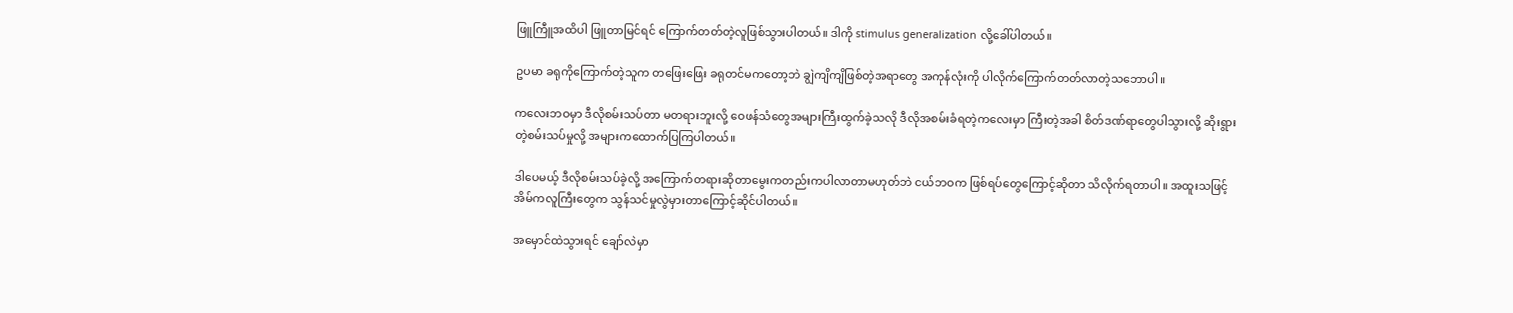ဖြူကြီူအထိပါ ဖြူတာမြင်ရင် ကြောက်တတ်တဲ့လူဖြစ်သွားပါတယ်။ ဒါကို stimulus generalization လို့ခေါ်ပါတယ်။

ဥပမာ ခရုကိုကြောက်တဲ့သူက တဖြေးဖြေး ခရုတင်မကတော့ဘဲ ချွဲကျိကျိဖြစ်တဲ့အရာတွေ အကုန်လုံးကို ပါလိုက်ကြောက်တတ်လာတဲ့သဘောပါ။

ကလေးဘဝမှာ ဒီလိုစမ်းသပ်တာ မတရားဘူးလို့ ဝေဖန်သံတွေအများကြီးထွက်ခဲ့သလို ဒီလိုအစမ်းခံရတဲ့ကလေးမှာ ကြီးတဲ့အခါ စိတ်ဒဏ်ရာတွေပါသွားလို့ ဆိုးရွားတဲ့စမ်းသပ်မှုလို့ အများကထောက်ပြကြပါတယ်။

ဒါပေမယ့် ဒီလိုစမ်းသပ်ခဲ့လို့ အကြောက်တရားဆိုတာမွေးကတည်းကပါလာတာမဟုတ်ဘဲ ငယ်ဘဝက ဖြစ်ရပ်တွေကြောင့်ဆိုတာ သိလိုက်ရတာပါ။ အထူးသဖြင့် အိမ်ကလူကြီးတွေက သွန်သင်မှုလွဲမှားတာကြောင့်ဆိုင်ပါတယ်။

အမှောင်ထဲသွားရင် ချော်လဲမှာ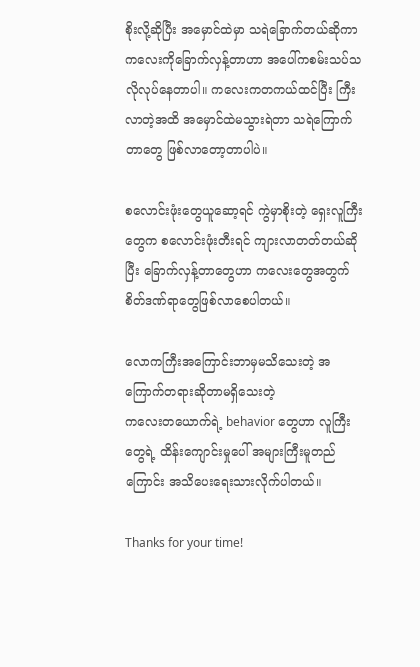စိုးလို့ဆိုပြီး အမှောင်ထဲမှာ သရဲခြောက်တယ်ဆိုကာ ကလေးကိုခြောက်လှန့်တာဟာ အပေါ်ကစမ်းသပ်သလိုလုပ်နေတာပါ။ ကလေးကတကယ်ထင်ပြီး ကြီးလာတဲ့အထိ အမှောင်ထဲမသွားရဲတာ သရဲကြောက်တာတွေ ဖြစ်လာတော့တာပါပဲ။

စလောင်းဖုံးတွေယူဆော့ရင် ကွဲမှာစိုးတဲ့ ရှေးလူကြီးတွေက စလောင်းဖုံးတီးရင် ကျားလာတတ်တယ်ဆိုပြီး ခြောက်လှန့်တာတွေဟာ ကလေးတွေအတွက် စိတ်ဒဏ်ရာတွေဖြစ်လာစေပါတယ်။

လောကကြီးအကြောင်းဘာမှမသိသေးတဲ့ အကြောက်တရားဆိုတာမရှိသေးတဲ့
ကလေးတယောက်ရဲ့ behavior တွေဟာ လူကြီးတွေရဲ့ ထိန်းကျောင်းမှုပေါ် အများကြီးမူတည်ကြောင်း အသိပေးရေးသားလိုက်ပါတယ်။

Thanks for your time!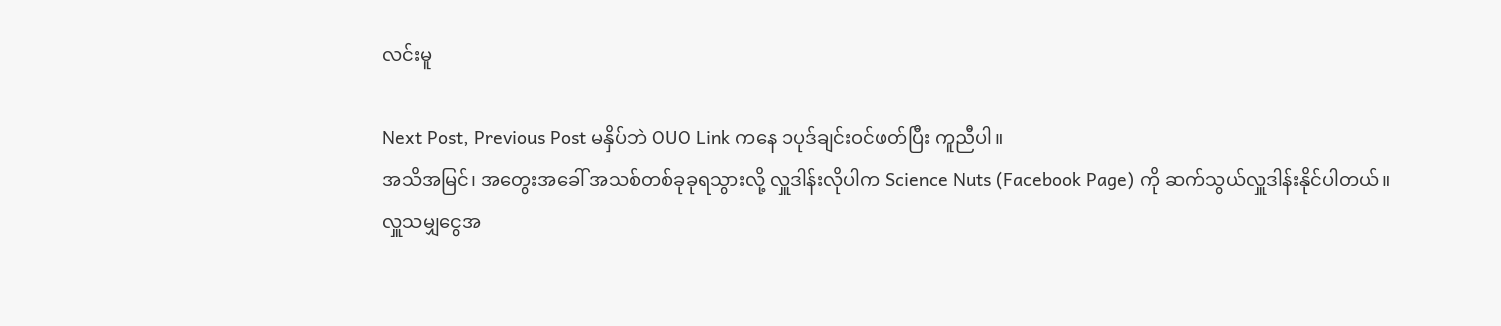လင်းမူ

Next Post, Previous Post မနှိပ်ဘဲ OUO Link ကနေ ၁ပုဒ်ချင်းဝင်ဖတ်ပြီး ကူညီပါ။
အသိအမြင်၊ အတွေးအခေါ် အသစ်တစ်ခုခုရသွားလို့ လှူဒါန်းလိုပါက Science Nuts (Facebook Page) ကို ဆက်သွယ်လှူဒါန်းနိုင်ပါတယ်။
လှူသမျှငွေအ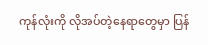ကုန်လုံးကို လိုအပ်တဲ့နေရာတွေမှာ ပြန်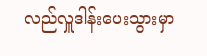လည်လှူဒါန်းပေးသွားမှာ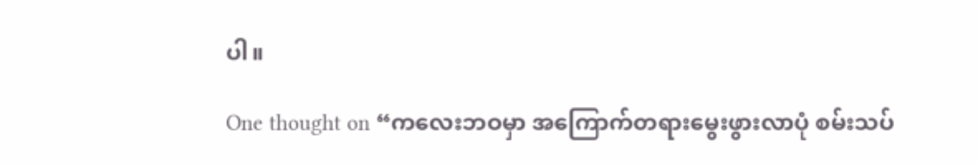ပါ။

One thought on “ကလေးဘဝမှာ အကြောက်တရားမွေးဖွားလာပုံ စမ်းသပ်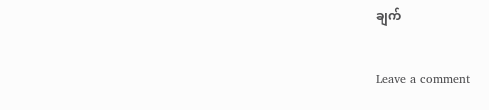ချက်

Leave a comment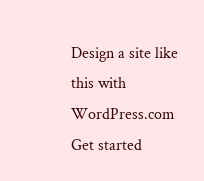Design a site like this with WordPress.com
Get started